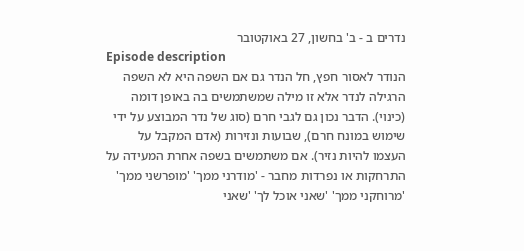נדרים ב - ב' בחשון, 27 באוקטובר
Episode description
הנודר לאסור חפץ, חל הנדר גם אם השפה היא לא השפה הרגילה לנדר אלא זו מילה שמשתמשים בה באופן דומה (כינוי). הדבר נכון גם לגבי חרם (סוג של נדר המבוצע על ידי שימוש במונח חרם), שבועות ונזירות (אדם המקבל על העצמו להיות נזיר). אם משתמשים בשפה אחרת המעידה על התרחקות או נפרדות מחבר - 'מודרני ממך' 'מופרשני ממך' 'מרוחקני ממך' 'שאני אוכל לך' 'שאני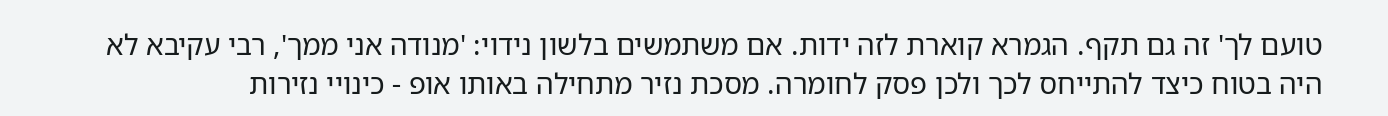טועם לך' זה גם תקף. הגמרא קוארת לזה ידות. אם משתמשים בלשון נידוי: 'מנודה אני ממך', רבי עקיבא לא היה בטוח כיצד להתייחס לכך ולכן פסק לחומרה. מסכת נזיר מתחילה באותו אופ - כינויי נזירות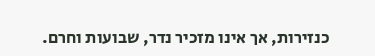כנזירות, אך אינו מזכיר נדר, שבועות וחרם.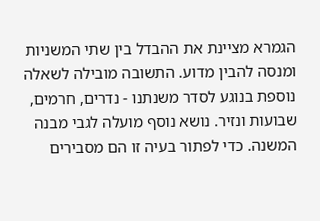הגמרא מציינת את ההבדל בין שתי המשניות ומנסה להבין מדוע. התשובה מובילה לשאלה נוספת בנוגע לסדר משנתנו - נדרים, חרמים, שבועות ונזיר. נושא נוסף מועלה לגבי מבנה המשנה. כדי לפתור בעיה זו הם מסבירים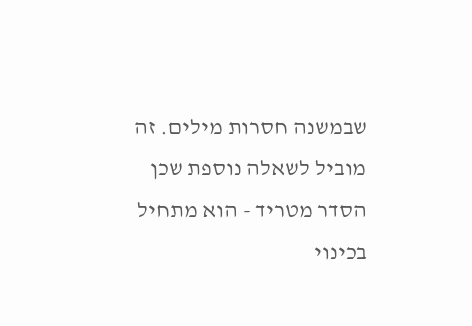שבמשנה חסרות מילים. זה מוביל לשאלה נוספת שכן הסדר מטריד - הוא מתחיל בכינוי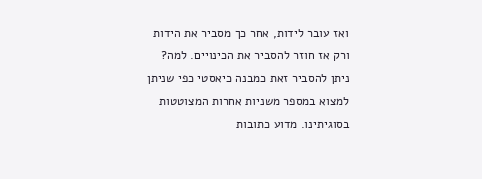ואז עובר לידות, אחר כך מסביר את הידות ורק אז חוזר להסביר את הכינויים. למה? ניתן להסביר זאת כמבנה כיאסטי כפי שניתן למצוא במספר משניות אחרות המצוטטות בסוגיתינו. מדוע כתובות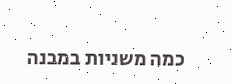כמה משניות במבנה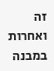זה ואחרות במבנה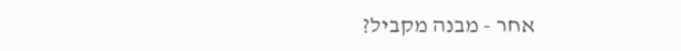אחר - מבנה מקביל?